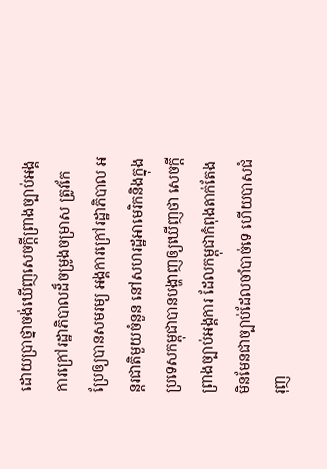ដោយប្រាថ្នាចង់ឃើញសេចក្តីព្រាងច្បាប់អង្គការក្រៅរដ្ឋាភិបាលដ៏ចម្រូងចម្រាស ត្រូវកែប្រែឲ្យបានសមរម្យ អង្គការក្រៅរដ្ឋាភិបាល អន្តរជាតិមួយចំនួន នៅសហរដ្ឋអាមេរិកនិងក្នុងប្រទេសកម្ពុជាបានបង្ហាញឲ្យឃើញថា សេចក្តីព្រាងច្បាប់អង្គការ ដែលកម្ពុជាកំពុងតាក់តែងមិនមែនជាច្បាប់ដែលចាំបាច់ទេ ហើយបាសជំរុញ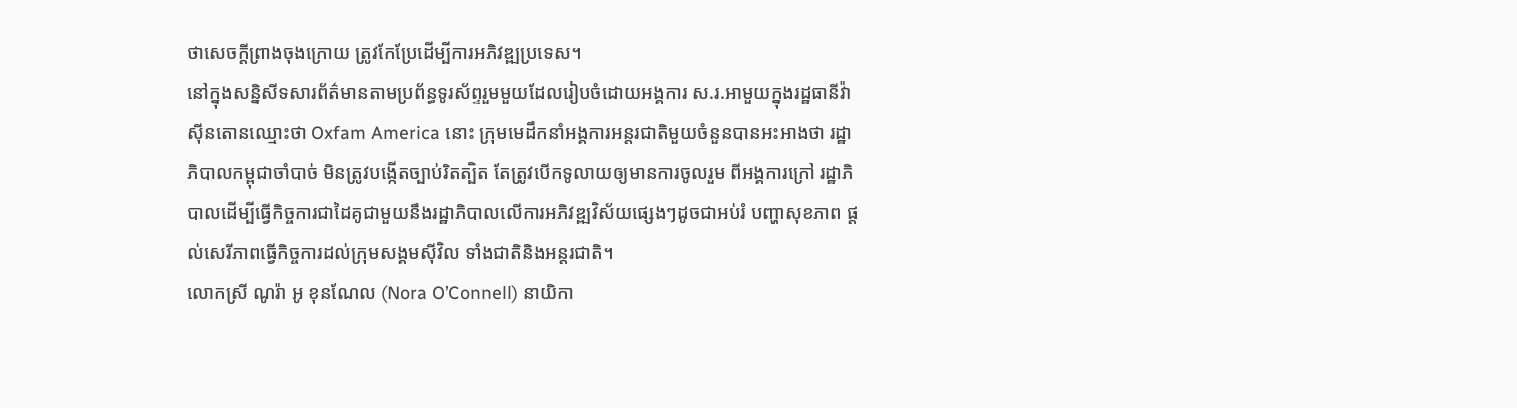ថាសេចក្តីព្រាងចុងក្រោយ ត្រូវកែប្រែដើម្បីការអភិវឌ្ឍប្រទេស។
នៅក្នុងសន្និសីទសារព័ត៌មានតាមប្រព័ន្ធទូរស័ព្ទរួមមួយដែលរៀបចំដោយអង្គការ ស.រ.អាមួយក្នុងរដ្ឋធានីវ៉ាស៊ីនតោនឈ្មោះថា Oxfam America នោះ ក្រុមមេដឹកនាំអង្គការអន្តរជាតិមួយចំនួនបានអះអាងថា រដ្ឋាភិបាលកម្ពុជាចាំបាច់ មិនត្រូវបង្កើតច្បាប់រិតត្បិត តែត្រូវបើកទូលាយឲ្យមានការចូលរួម ពីអង្គការក្រៅ រដ្ឋាភិបាលដើម្បីធ្វើកិច្ចការជាដៃគូជាមួយនឹងរដ្ឋាភិបាលលើការអភិវឌ្ឍវិស័យផ្សេងៗដូចជាអប់រំ បញ្ហាសុខភាព ផ្តល់សេរីភាពធ្វើកិច្ចការដល់ក្រុមសង្គមស៊ីវិល ទាំងជាតិនិងអន្តរជាតិ។
លោកស្រី ណូរ៉ា អូ ខុនណែល (Nora O’Connell) នាយិកា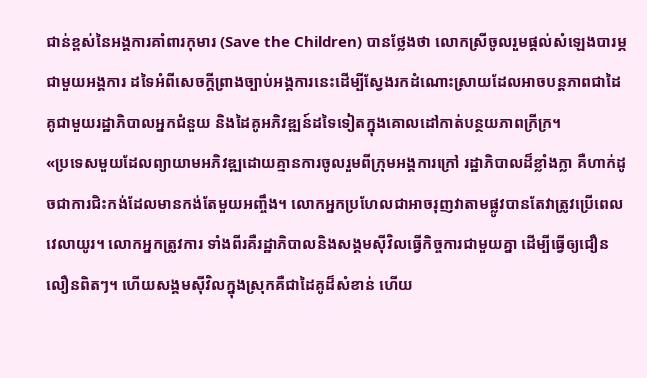ជាន់ខ្ពស់នៃអង្គការគាំពារកុមារ (Save the Children) បានថ្លែងថា លោកស្រីចូលរួមផ្តល់សំឡេងបារម្ភជាមួយអង្គការ ដទៃអំពីសេចក្តីព្រាងច្បាប់អង្គការនេះដើម្បីស្វែងរកដំណោះស្រាយដែលអាចបន្តភាពជាដៃគូជាមួយរដ្ឋាភិបាលអ្នកជំនួយ និងដៃគូអភិវឌ្ឍន៍ដទៃទៀតក្នុងគោលដៅកាត់បន្ថយភាពក្រីក្រ។
«ប្រទេសមួយដែលព្យាយាមអភិវឌ្ឍដោយគ្មានការចូលរួមពីក្រុមអង្គការក្រៅ រដ្ឋាភិបាលដ៏ខ្លាំងក្លា គឺហាក់ដូចជាការជិះកង់ដែលមានកង់តែមួយអញ្ចឹង។ លោកអ្នកប្រហែលជាអាចរុញវាតាមផ្លូវបានតែវាត្រូវប្រើពេលវេលាយូរ។ លោកអ្នកត្រូវការ ទាំងពីរគឺរដ្ឋាភិបាលនិងសង្គមស៊ីវិលធ្វើកិច្ចការជាមួយគ្នា ដើម្បីធ្វើឲ្យជឿនលឿនពិតៗ។ ហើយសង្គមស៊ីវិលក្នុងស្រុកគឺជាដៃគូដ៏សំខាន់ ហើយ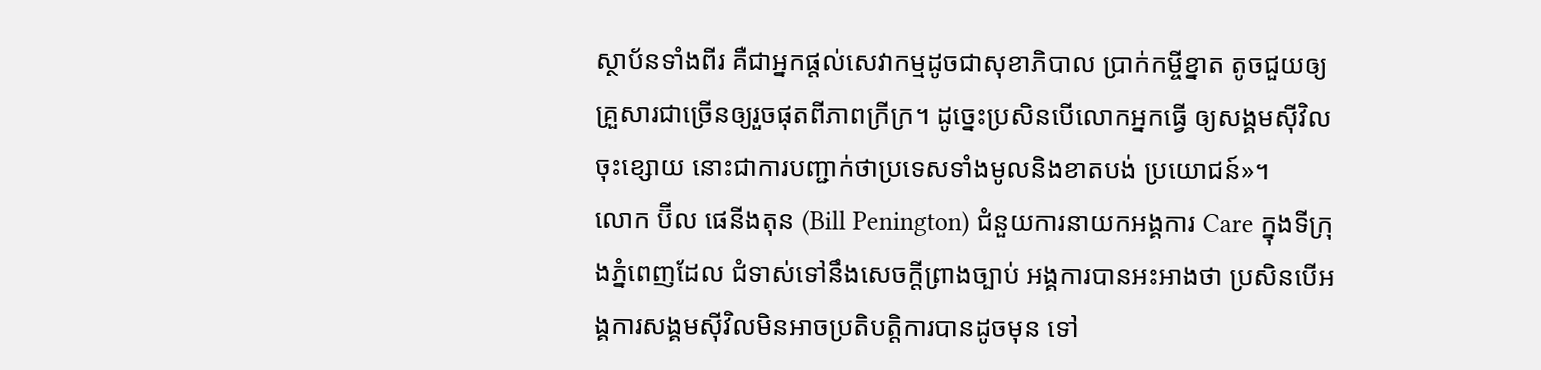ស្ថាប័នទាំងពីរ គឺជាអ្នកផ្តល់សេវាកម្មដូចជាសុខាភិបាល ប្រាក់កម្ចីខ្នាត តូចជួយឲ្យគ្រួសារជាច្រើនឲ្យរួចផុតពីភាពក្រីក្រ។ ដូច្នេះប្រសិនបើលោកអ្នកធ្វើ ឲ្យសង្គមស៊ីវិលចុះខ្សោយ នោះជាការបញ្ជាក់ថាប្រទេសទាំងមូលនិងខាតបង់ ប្រយោជន៍»។
លោក ប៊ីល ផេនីងតុន (Bill Penington) ជំនួយការនាយកអង្គការ Care ក្នុងទីក្រុងភ្នំពេញដែល ជំទាស់ទៅនឹងសេចក្តីព្រាងច្បាប់ អង្គការបានអះអាងថា ប្រសិនបើអង្គការសង្គមស៊ីវិលមិនអាចប្រតិបត្តិការបានដូចមុន ទៅ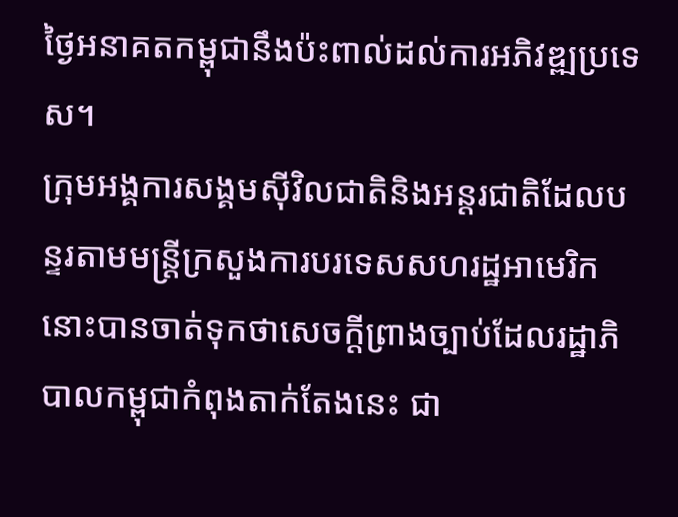ថ្ងៃអនាគតកម្ពុជានឹងប៉ះពាល់ដល់ការអភិវឌ្ឍប្រទេស។
ក្រុមអង្គការសង្គមស៊ីវិលជាតិនិងអន្តរជាតិដែលបន្ទរតាមមន្ត្រីក្រសួងការបរទេសសហរដ្ឋអាមេរិក នោះបានចាត់ទុកថាសេចក្តីព្រាងច្បាប់ដែលរដ្ឋាភិបាលកម្ពុជាកំពុងតាក់តែងនេះ ជា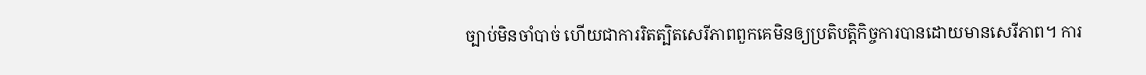ច្បាប់មិនចាំបាច់ ហើយជាការរិតត្បិតសេរីភាពពួកគេមិនឲ្យប្រតិបត្តិកិច្ចការបានដោយមានសេរីភាព។ ការ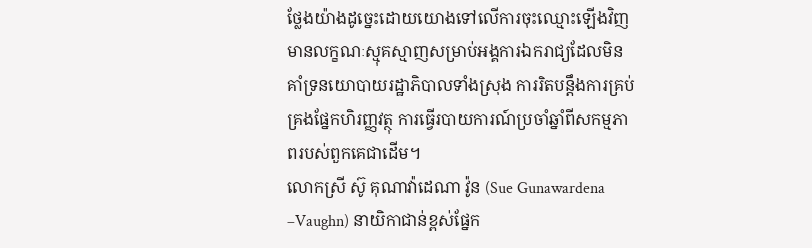ថ្លែងយ៉ាងដូច្នេះដោយយោងទៅលើការចុះឈ្មោះឡើងវិញមានលក្ខណៈស្មុគស្មាញសម្រាប់អង្គការឯករាជ្យដែលមិនគាំទ្រនយោបាយរដ្ឋាភិបាលទាំងស្រុង ការរិតបន្តឹងការគ្រប់គ្រងផ្នែកហិរញ្ញវត្ថុ ការធ្វើរបាយការណ៍ប្រចាំឆ្នាំពីសកម្មភាពរបស់ពួកគេជាដើម។
លោកស្រី ស៊ូ គុណាវ៉ាដេណា វ៉ូន (Sue Gunawardena –Vaughn) នាយិកាជាន់ខ្ពស់ផ្នែក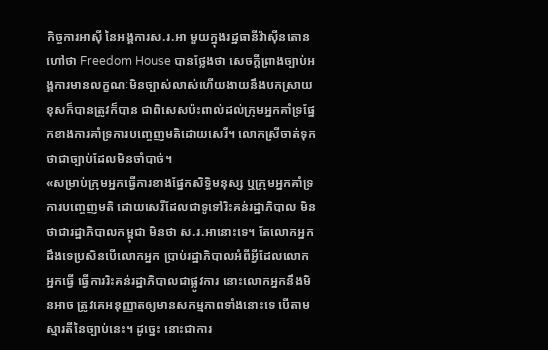កិច្ចការអាស៊ី នៃអង្គការស.រ.អា មួយក្នុងរដ្ឋធានីវ៉ាស៊ីនតោនហៅថា Freedom House បានថ្លែងថា សេចក្តីព្រាងច្បាប់អង្គការមានលក្ខណៈមិនច្បាស់លាស់ហើយងាយនឹងបកស្រាយខុសក៏បានត្រូវក៏បាន ជាពិសេសប៉ះពាល់ដល់ក្រុមអ្នកគាំទ្រផ្នែកខាងការគាំទ្រការបញ្ចេញមតិដោយសេរី។ លោកស្រីចាត់ទុកថាជាច្បាប់ដែលមិនចាំបាច់។
«សម្រាប់ក្រុមអ្នកធ្វើការខាងផ្នែកសិទ្ធិមនុស្ស ឬក្រុមអ្នកគាំទ្រការបញ្ចេញមតិ ដោយសេរីដែលជាទូទៅរិះគន់រដ្ឋាភិបាល មិនថាជារដ្ឋាភិបាលកម្ពុជា មិនថា ស.រ.អានោះទេ។ តែលោកអ្នកដឹងទេប្រសិនបើលោកអ្នក ប្រាប់រដ្ឋាភិបាលអំពីអ្វីដែលលោកអ្នកធ្វើ ធ្វើការរិះគន់រដ្ឋាភិបាលជាផ្លូវការ នោះលោកអ្នកនឹងមិនអាច ត្រូវគេអនុញ្ញាតឲ្យមានសកម្មភាពទាំងនោះទេ បើតាមស្មារតីនៃច្បាប់នេះ។ ដូច្នេះ នោះជាការ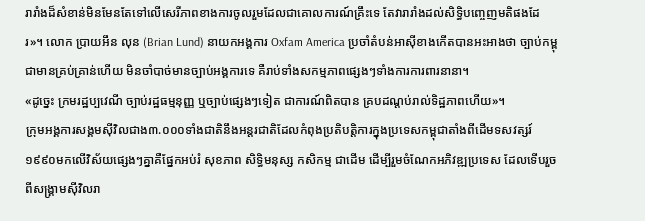រារាំងដ៏សំខាន់មិនមែនតែទៅលើសេរីភាពខាងការចូលរួមដែលជាគោលការណ៍គ្រឹះទេ តែវារារាំងដល់សិទ្ធិបញ្ចេញមតិផងដែរ»។ លោក ប្រាយអឹន លុន (Brian Lund) នាយកអង្គការ Oxfam America ប្រចាំតំបន់អាស៊ីខាងកើតបានអះអាងថា ច្បាប់កម្ពុជាមានគ្រប់គ្រាន់ហើយ មិនចាំបាច់មានច្បាប់អង្គការទេ គឺរាប់ទាំងសកម្មភាពផ្សេងៗទាំងការការពារនានា។
«ដូច្នេះ ក្រមរដ្ឋប្បវេណី ច្បាប់រដ្ឋធម្មនុញ្ញ ឬច្បាប់ផ្សេងៗទៀត ជាការណ៍ពិតបាន គ្របដណ្តប់រាល់ទិដ្ឋភាពហើយ»។
ក្រុមអង្គការសង្គមស៊ីវិលជាង៣.០០០ទាំងជាតិនឹងអន្តរជាតិដែលកំពុងប្រតិបត្តិការក្នុងប្រទេសកម្ពុជាតាំងពីដើមទសវត្សរ៍១៩៩០មកលើវិស័យផ្សេងៗគ្នាគឺផ្នែកអប់រំ សុខភាព សិទ្ធិមនុស្ស កសិកម្ម ជាដើម ដើម្បីរួមចំណែកអភិវឌ្ឍប្រទេស ដែលទើបរួចពីសង្គ្រាមស៊ីវិលរា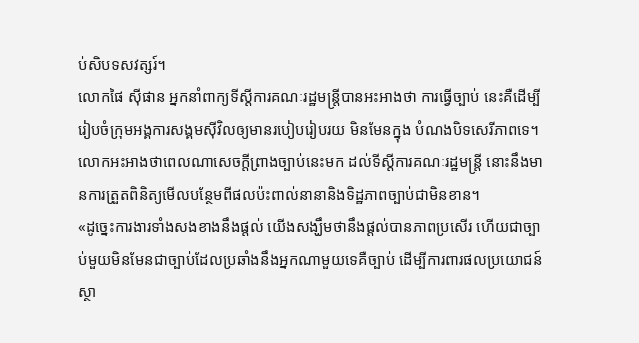ប់សិបទសវត្សរ៍។
លោកផៃ ស៊ីផាន អ្នកនាំពាក្យទីស្តីការគណៈរដ្ឋមន្ត្រីបានអះអាងថា ការធ្វើច្បាប់ នេះគឺដើម្បីរៀបចំក្រុមអង្គការសង្គមស៊ីវិលឲ្យមានរបៀបរៀបរយ មិនមែនក្នុង បំណងបិទសេរីភាពទេ។ លោកអះអាងថាពេលណាសេចក្តីព្រាងច្បាប់នេះមក ដល់ទីស្តីការគណៈរដ្ឋមន្ត្រី នោះនឹងមានការត្រួតពិនិត្យមើលបន្ថែមពីផលប៉ះពាល់នានានិងទិដ្ឋភាពច្បាប់ជាមិនខាន។
«ដូច្នេះការងារទាំងសងខាងនឹងផ្តល់ យើងសង្ឃឹមថានឹងផ្តល់បានភាពប្រសើរ ហើយជាច្បាប់មួយមិនមែនជាច្បាប់ដែលប្រឆាំងនឹងអ្នកណាមួយទេគឺច្បាប់ ដើម្បីការពារផលប្រយោជន៍ស្ថា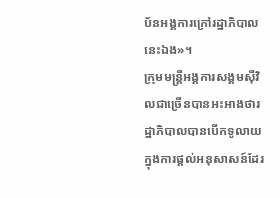ប័នអង្គការក្រៅរដ្ឋាភិបាលនេះឯង»។
ក្រុមមន្ត្រីអង្គការសង្គមស៊ីវិលជាច្រើនបានអះអាងថារដ្ឋាភិបាលបានបើកទូលាយក្នុងការផ្តល់អនុសាសន៍ដែរ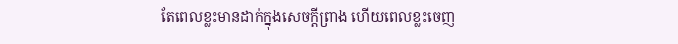តែពេលខ្លះមានដាក់ក្នុងសេចក្តីព្រាង ហើយពេលខ្លះចេញ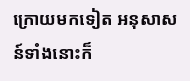ក្រោយមកទៀត អនុសាសន៍ទាំងនោះក៏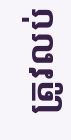ត្រូវលប់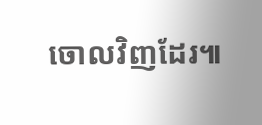ចោលវិញដែរ៕